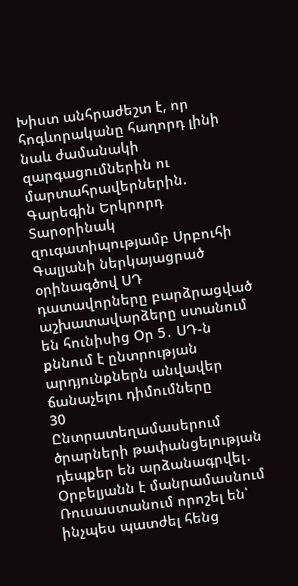Խիստ անհրաժեշտ է, որ հոգևորականը հաղորդ լինի նաև ժամանակի զարգացումներին ու մարտահրավերներին. Գարեգին Երկրորդ Տարօրինակ զուգատիպությամբ Սրբուհի Գալյանի ներկայացրած օրինագծով ՍԴ դատավորները բարձրացված աշխատավարձերը ստանում են հունիսից Օր 5․ ՍԴ-ն քննում է ընտրության արդյունքներն անվավեր ճանաչելու դիմումները
30
Ընտրատեղամասերում ծրարների թափանցելության դեպքեր են արձանագրվել․ Օրբելյանն է մանրամասնում Ռուսաստանում որոշել են՝ ինչպես պատժել հենց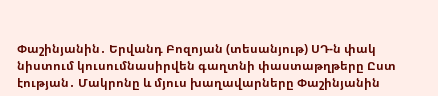Փաշինյանին․ Երվանդ Բոզոյան (տեսանյութ) ՍԴ-ն փակ նիստում կուսումնասիրվեն գաղտնի փաստաթղթերը Ըստ էության․ Մակրոնը և մյուս խաղավարները Փաշինյանին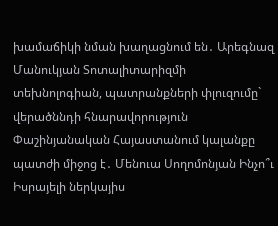խամաճիկի նման խաղացնում են․ Արեգնազ Մանուկյան Տոտալիտարիզմի տեխնոլոգիան, պատրանքների փլուզումը` վերածննդի հնարավորություն Փաշինյանական Հայաստանում կալանքը պատժի միջոց է․ Մենուա Սողոմոնյան Ինչո՞ւ Իսրայելի ներկայիս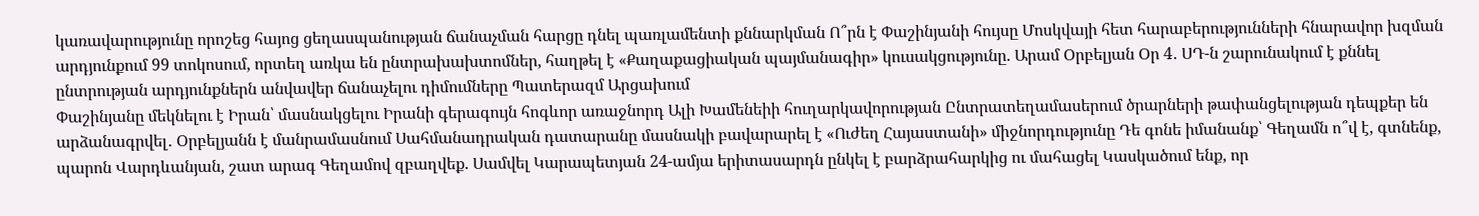կառավարությունը որոշեց հայոց ցեղասպանության ճանաչման հարցը դնել պառլամենտի քննարկման Ո՞րն է Փաշինյանի հույսը Մոսկվայի հետ հարաբերությունների հնարավոր խզման արդյունքում 99 տոկոսում, որտեղ առկա են ընտրախախտոմներ, հաղթել է «Քաղաքացիական պայմանագիր» կուսակցությունը. Արամ Օրբելյան Օր 4․ ՍԴ-ն շարունակում է քննել ընտրության արդյունքներն անվավեր ճանաչելու դիմումները Պատերազմ Արցախում
Փաշինյանը մեկնելու է Իրան՝ մասնակցելու Իրանի գերագույն հոգևոր առաջնորդ Ալի Խամենեիի հուղարկավորության Ընտրատեղամասերում ծրարների թափանցելության դեպքեր են արձանագրվել․ Օրբելյանն է մանրամասնում Սահմանադրական դատարանը մասնակի բավարարել է «Ուժեղ Հայաստանի» միջնորդությունը Դե գոնե իմանանք՝ Գեղամն ո՞վ է, գտնենք, պարոն Վարդևանյան, շատ արագ Գեղամով զբաղվեք. Սամվել Կարապետյան 24-ամյա երիտասարդն ընկել է բարձրահարկից ու մահացել Կասկածում ենք, որ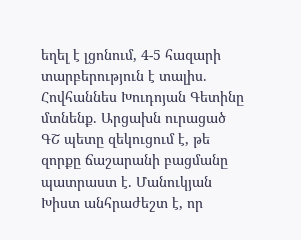եղել է լցոնում, 4-5 հազարի տարբերություն է տալիս. Հովհաննես Խուդոյան Գետինը մտնենք. Արցախն ուրացած ԳՇ պետը զեկուցում է, թե զորքը ճաշարանի բացմանը պատրաստ է. Մանուկյան Խիստ անհրաժեշտ է, որ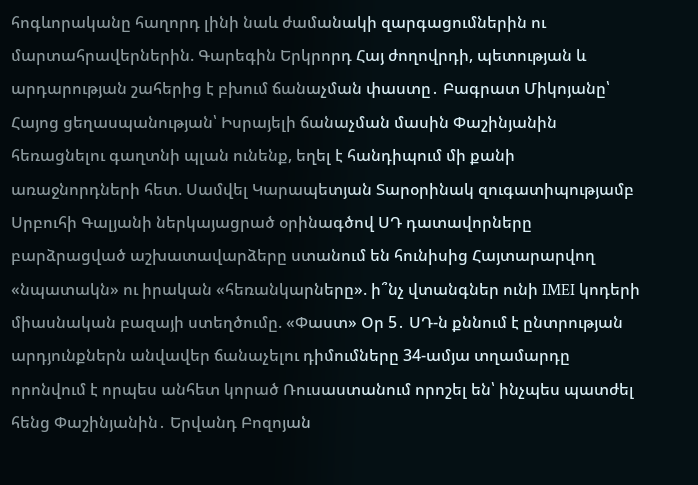հոգևորականը հաղորդ լինի նաև ժամանակի զարգացումներին ու մարտահրավերներին. Գարեգին Երկրորդ Հայ ժողովրդի, պետության և արդարության շահերից է բխում ճանաչման փաստը․ Բագրատ Միկոյանը՝ Հայոց ցեղասպանության՝ Իսրայելի ճանաչման մասին Փաշինյանին հեռացնելու գաղտնի պլան ունենք, եղել է հանդիպում մի քանի առաջնորդների հետ. Սամվել Կարապետյան Տարօրինակ զուգատիպությամբ Սրբուհի Գալյանի ներկայացրած օրինագծով ՍԴ դատավորները բարձրացված աշխատավարձերը ստանում են հունիսից Հայտարարվող «նպատակն» ու իրական «հեռանկարները». ի՞նչ վտանգներ ունի IMEI կոդերի միասնական բազայի ստեղծումը. «Փաստ» Օր 5․ ՍԴ-ն քննում է ընտրության արդյունքներն անվավեր ճանաչելու դիմումները 34-ամյա տղամարդը որոնվում է որպես անհետ կորած Ռուսաստանում որոշել են՝ ինչպես պատժել հենց Փաշինյանին․ Երվանդ Բոզոյան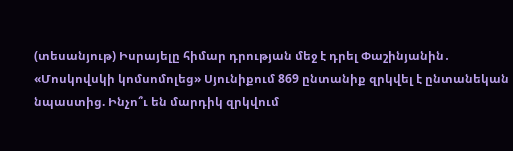(տեսանյութ) Իսրայելը հիմար դրության մեջ է դրել Փաշինյանին․ «Մոսկովսկի կոմսոմոլեց» Սյունիքում 869 ընտանիք զրկվել է ընտանեկան նպաստից. Ինչո՞ւ են մարդիկ զրկվում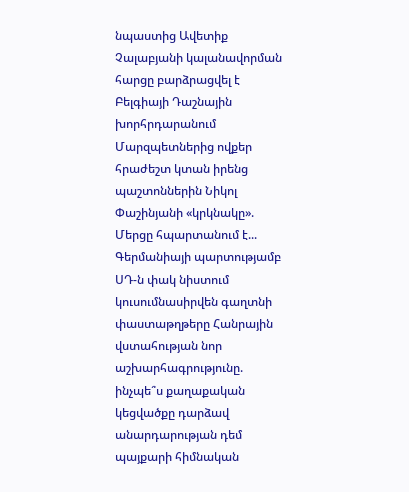նպաստից Ավետիք Չալաբյանի կալանավորման հարցը բարձրացվել է Բելգիայի Դաշնային խորհրդարանում Մարզպետներից ովքեր հրաժեշտ կտան իրենց պաշտոններին Նիկոլ Փաշինյանի «կրկնակը». Մերցը հպարտանում է... Գերմանիայի պարտությամբ ՍԴ-ն փակ նիստում կուսումնասիրվեն գաղտնի փաստաթղթերը Հանրային վստահության նոր աշխարհագրությունը. ինչպե՞ս քաղաքական կեցվածքը դարձավ անարդարության դեմ պայքարի հիմնական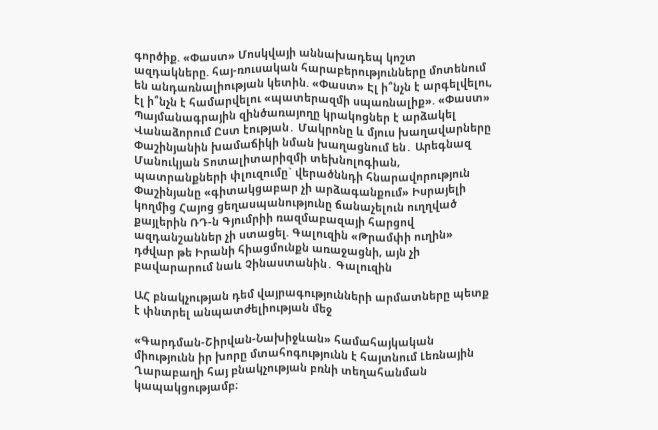գործիք. «Փաստ» Մոսկվայի աննախադեպ կոշտ ազդակները. հայ-ռուսական հարաբերությունները մոտենում են անդառնալիության կետին. «Փաստ» Էլ ի՞նչն է արգելվելու, էլ ի՞նչն է համարվելու «պատերազմի սպառնալիք». «Փաստ» Պայմանագրային զինծառայողը կրակոցներ է արձակել Վանաձորում Ըստ էության․ Մակրոնը և մյուս խաղավարները Փաշինյանին խամաճիկի նման խաղացնում են․ Արեգնազ Մանուկյան Տոտալիտարիզմի տեխնոլոգիան, պատրանքների փլուզումը` վերածննդի հնարավորություն Փաշինյանը «գիտակցաբար չի արձագանքում» Իսրայելի կողմից Հայոց ցեղասպանությունը ճանաչելուն ուղղված քայլերին ՌԴ-ն Գյումրիի ռազմաբազայի հարցով ազդանշաններ չի ստացել. Գալուզին «Թրամփի ուղին» դժվար թե Իրանի հիացմունքն առաջացնի, այն չի բավարարում նաև Չինաստանին․ Գալուզին

ԱՀ բնակչության դեմ վայրագությունների արմատները պետք է փնտրել անպատժելիության մեջ

«Գարդման-Շիրվան-Նախիջևան» համահայկական միությունն իր խորը մտահոգությունն է հայտնում Լեռնային Ղարաբաղի հայ բնակչության բռնի տեղահանման կապակցությամբ։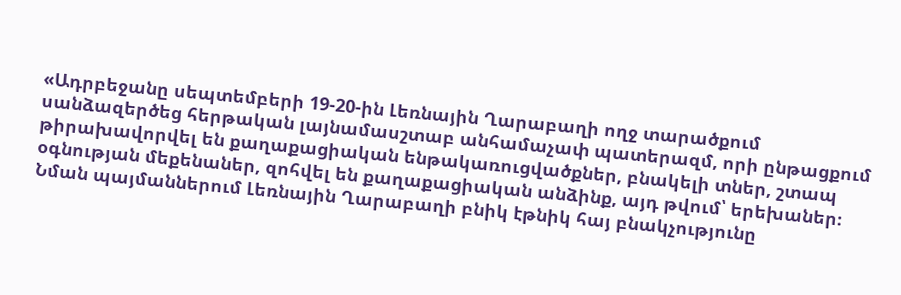«Ադրբեջանը սեպտեմբերի 19-20-ին Լեռնային Ղարաբաղի ողջ տարածքում սանձազերծեց հերթական լայնամասշտաբ անհամաչափ պատերազմ, որի ընթացքում թիրախավորվել են քաղաքացիական ենթակառուցվածքներ, բնակելի տներ, շտապ օգնության մեքենաներ, զոհվել են քաղաքացիական անձինք, այդ թվում՝ երեխաներ։ Նման պայմաններում Լեռնային Ղարաբաղի բնիկ էթնիկ հայ բնակչությունը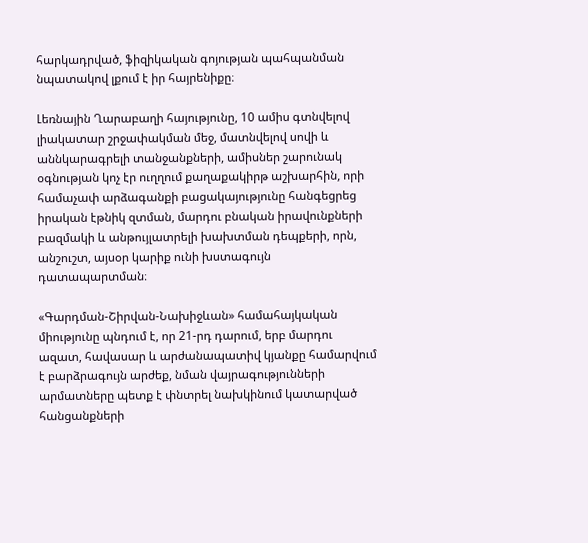հարկադրված, ֆիզիկական գոյության պահպանման նպատակով լքում է իր հայրենիքը։

Լեռնային Ղարաբաղի հայությունը, 10 ամիս գտնվելով լիակատար շրջափակման մեջ, մատնվելով սովի և աննկարագրելի տանջանքների, ամիսներ շարունակ օգնության կոչ էր ուղղում քաղաքակիրթ աշխարհին, որի համաչափ արձագանքի բացակայությունը հանգեցրեց իրական էթնիկ զտման, մարդու բնական իրավունքների բազմակի և անթույլատրելի խախտման դեպքերի, որն, անշուշտ, այսօր կարիք ունի խստագույն դատապարտման։

«Գարդման-Շիրվան-Նախիջևան» համահայկական միությունը պնդում է, որ 21-րդ դարում, երբ մարդու ազատ, հավասար և արժանապատիվ կյանքը համարվում է բարձրագույն արժեք, նման վայրագությունների արմատները պետք է փնտրել նախկինում կատարված հանցանքների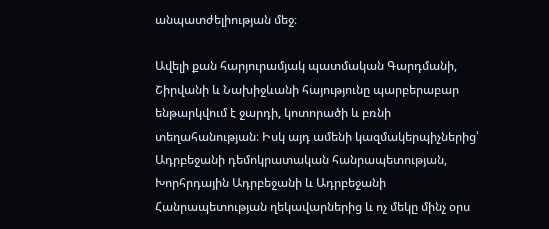անպատժելիության մեջ։

Ավելի քան հարյուրամյակ պատմական Գարդմանի, Շիրվանի և Նախիջևանի հայությունը պարբերաբար ենթարկվում է ջարդի, կոտորածի և բռնի տեղահանության։ Իսկ այդ ամենի կազմակերպիչներից՝ Ադրբեջանի դեմոկրատական հանրապետության, Խորհրդային Ադրբեջանի և Ադրբեջանի Հանրապետության ղեկավարներից և ոչ մեկը մինչ օրս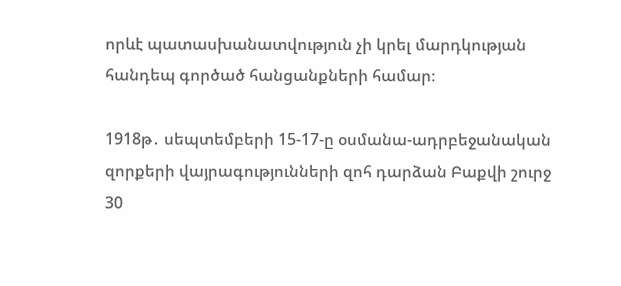որևէ պատասխանատվություն չի կրել մարդկության հանդեպ գործած հանցանքների համար։

1918թ․ սեպտեմբերի 15-17-ը օսմանա-ադրբեջանական զորքերի վայրագությունների զոհ դարձան Բաքվի շուրջ 30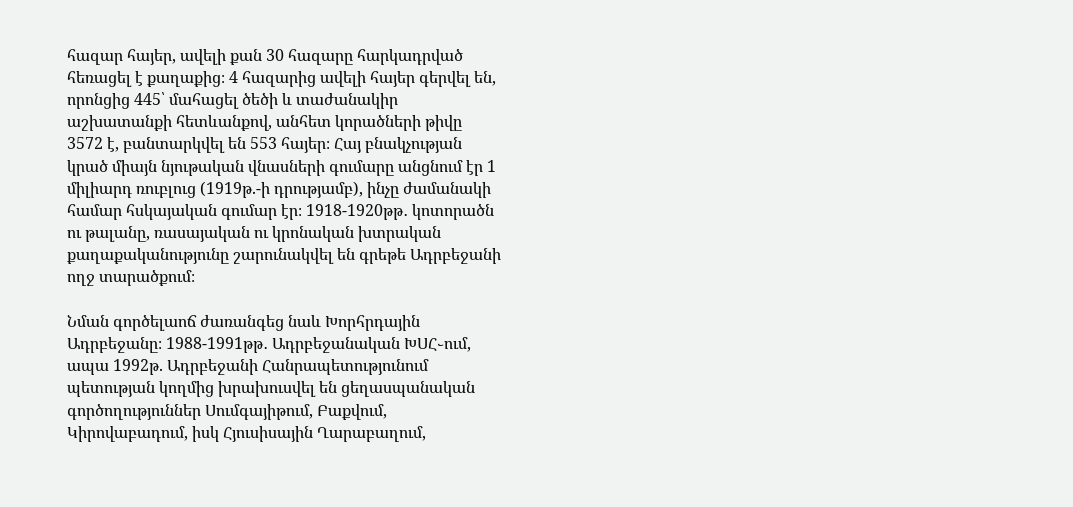հազար հայեր, ավելի քան 30 հազարը հարկադրված հեռացել է քաղաքից։ 4 հազարից ավելի հայեր գերվել են, որոնցից 445՝ մահացել ծեծի և տաժանակիր աշխատանքի հետևանքով, անհետ կորածների թիվը 3572 է, բանտարկվել են 553 հայեր։ Հայ բնակչության կրած միայն նյութական վնասների գումարը անցնում էր 1 միլիարդ ռուբլուց (1919թ.-ի դրությամբ), ինչը ժամանակի համար հսկայական գումար էր։ 1918-1920թթ․ կոտորածն ու թալանը, ռասայական ու կրոնական խտրական քաղաքականությունը շարունակվել են գրեթե Ադրբեջանի ողջ տարածքում։

Նման գործելաոճ ժառանգեց նաև Խորհրդային Ադրբեջանը։ 1988-1991թթ․ Ադրբեջանական ԽՍՀ֊ում, ապա 1992թ. Ադրբեջանի Հանրապետությունում պետության կողմից խրախուսվել են ցեղասպանական գործողություններ Սումգայիթում, Բաքվում, Կիրովաբադում, իսկ Հյուսիսային Ղարաբաղում,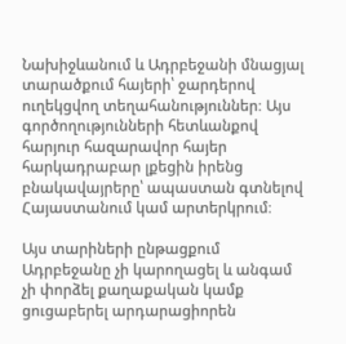Նախիջևանում և Ադրբեջանի մնացյալ տարածքում հայերի՝ ջարդերով ուղեկցվող տեղահանություններ։ Այս գործողությունների հետևանքով հարյուր հազարավոր հայեր հարկադրաբար լքեցին իրենց բնակավայրերը՝ ապաստան գտնելով Հայաստանում կամ արտերկրում։

Այս տարիների ընթացքում Ադրբեջանը չի կարողացել և անգամ չի փորձել քաղաքական կամք ցուցաբերել արդարացիորեն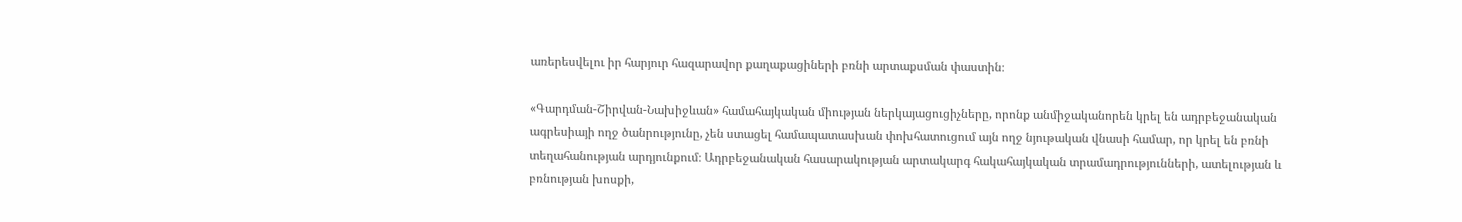առերեսվելու իր հարյուր հազարավոր քաղաքացիների բռնի արտաքսման փաստին։

«Գարդման-Շիրվան-Նախիջևան» համահայկական միության ներկայացուցիչները, որոնք անմիջականորեն կրել են ադրբեջանական ագրեսիայի ողջ ծանրությունը, չեն ստացել համապատասխան փոխհատուցում այն ողջ նյութական վնասի համար, որ կրել են բռնի տեղահանության արդյունքում։ Ադրբեջանական հասարակության արտակարգ հակահայկական տրամադրությունների, ատելության և բռնության խոսքի,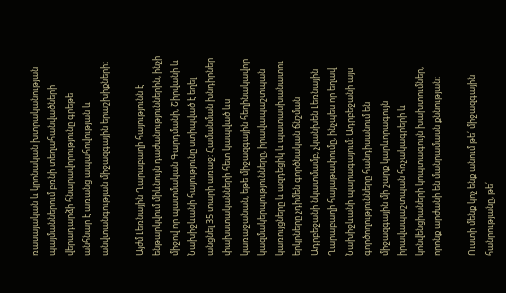ռասայական և կրոնական խտրականության պայմաններում բռնի տեղահանվածների վերադարձի հնարավորությունը գրեթե անհնար է առանց ապահովության և անվտանգության միջազգային երաշխիքների։

Այժմ Լեռնային Ղարաբաղի հայությունն է ենթարկվում միևնույն դաժանություններին, ինչի միջով որ պատմական Գարդմանի, Շիրվանի և Նախիջևանի հայությունը ստիպված է եղել անցնել 35 տարի առաջ։ Համանման խնդիրներ փախստականների հետ կապված ևս կառաջանան, եթե միջազգային հեղինակավոր կազմակերպությունները, իրավապաշտպան կառույցները և ազդեցիկ և պատասխանատու երկրները չդիմեն գործնական ճնշման Ադրբեջանի նկատմամբ, չկանխեն Լեռնային Ղարաբաղի հայաթափումը, ինչպես որ եղավ Նախիջևանի պարագայում։ Ադրբեջանի այս գործողությունները հանդիսանում են միջազգային մի շարք կարևորագույն իրավապաշտպան հռչակագրերի և կոնվենցիաների կոպտագույն խախտումներ, որոնք արժանի են մանրամասն քննության։

Ուստի մենք կոչ ենք անում թե՛ միջազգային հանրությանը, թե՛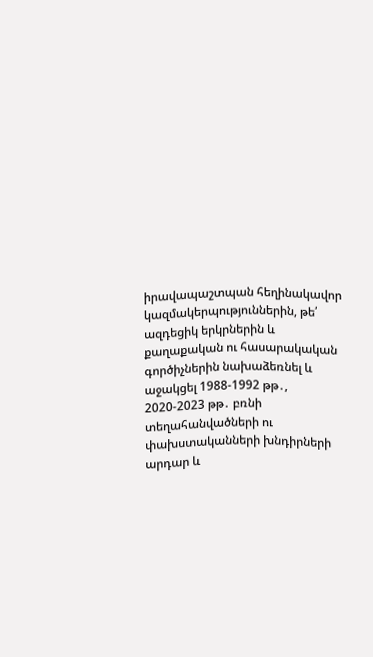իրավապաշտպան հեղինակավոր կազմակերպություններին, թե՛ ազդեցիկ երկրներին և քաղաքական ու հասարակական գործիչներին նախաձեռնել և աջակցել 1988-1992 թթ․, 2020-2023 թթ․ բռնի տեղահանվածների ու փախստականների խնդիրների արդար և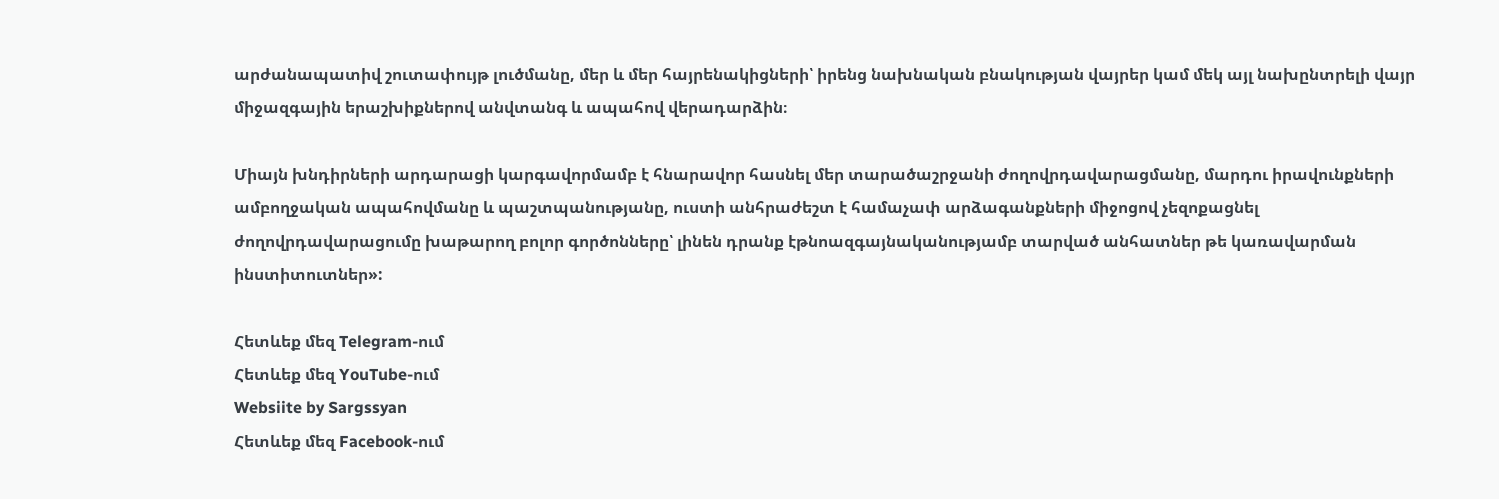արժանապատիվ շուտափույթ լուծմանը, մեր և մեր հայրենակիցների՝ իրենց նախնական բնակության վայրեր կամ մեկ այլ նախընտրելի վայր միջազգային երաշխիքներով անվտանգ և ապահով վերադարձին։

Միայն խնդիրների արդարացի կարգավորմամբ է հնարավոր հասնել մեր տարածաշրջանի ժողովրդավարացմանը, մարդու իրավունքների ամբողջական ապահովմանը և պաշտպանությանը, ուստի անհրաժեշտ է համաչափ արձագանքների միջոցով չեզոքացնել ժողովրդավարացումը խաթարող բոլոր գործոնները՝ լինեն դրանք էթնոազգայնականությամբ տարված անհատներ թե կառավարման ինստիտուտներ»:

Հետևեք մեզ Telegram-ում
Հետևեք մեզ YouTube-ում
Websiite by Sargssyan
Հետևեք մեզ Facebook-ում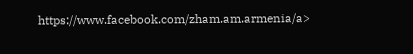https://www.facebook.com/zham.am.armenia/a>